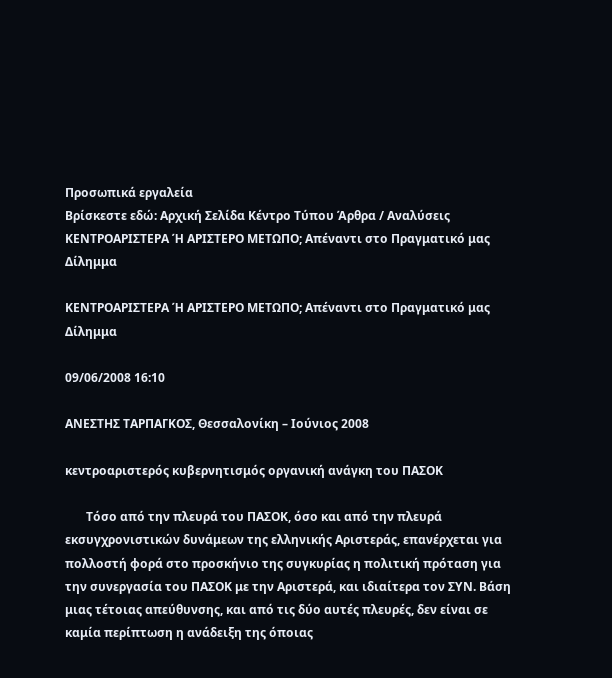Προσωπικά εργαλεία
Βρίσκεστε εδώ: Αρχική Σελίδα Κέντρο Τύπου Άρθρα / Αναλύσεις ΚΕΝΤΡΟΑΡΙΣΤΕΡΑ Ή ΑΡΙΣΤΕΡΟ ΜΕΤΩΠΟ; Απέναντι στο Πραγματικό μας Δίλημμα

ΚΕΝΤΡΟΑΡΙΣΤΕΡΑ Ή ΑΡΙΣΤΕΡΟ ΜΕΤΩΠΟ; Απέναντι στο Πραγματικό μας Δίλημμα

09/06/2008 16:10

ΑΝΕΣΤΗΣ ΤΑΡΠΑΓΚΟΣ, Θεσσαλονίκη – Ιούνιος 2008

κεντροαριστερός κυβερνητισμός οργανική ανάγκη του ΠΑΣΟΚ

       Τόσο από την πλευρά του ΠΑΣΟΚ, όσο και από την πλευρά εκσυγχρονιστικών δυνάμεων της ελληνικής Αριστεράς, επανέρχεται για πολλοστή φορά στο προσκήνιο της συγκυρίας η πολιτική πρόταση για την συνεργασία του ΠΑΣΟΚ με την Αριστερά, και ιδιαίτερα τον ΣΥΝ. Βάση μιας τέτοιας απεύθυνσης, και από τις δύο αυτές πλευρές, δεν είναι σε καμία περίπτωση η ανάδειξη της όποιας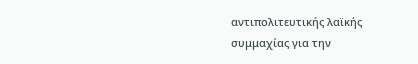αντιπολιτευτικής λαϊκής συμμαχίας για την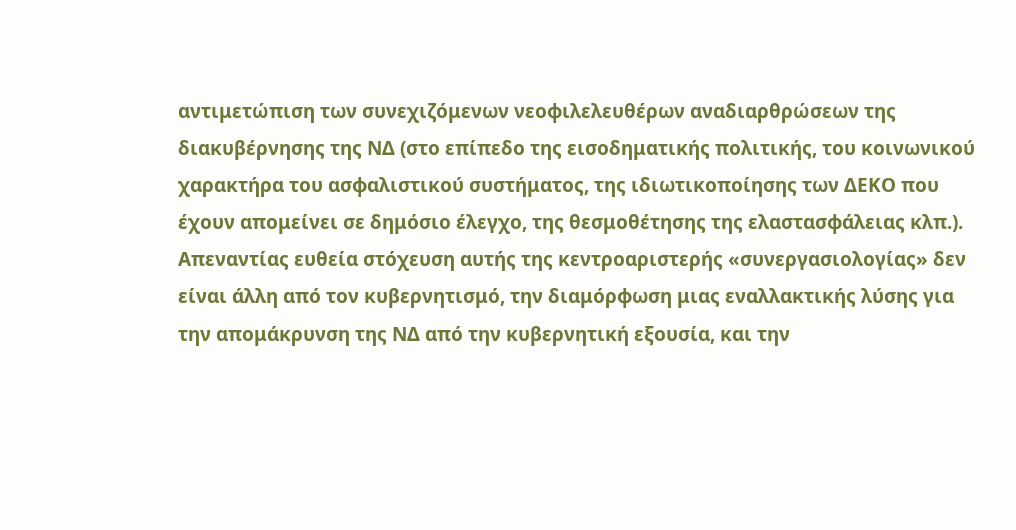αντιμετώπιση των συνεχιζόμενων νεοφιλελευθέρων αναδιαρθρώσεων της διακυβέρνησης της ΝΔ (στο επίπεδο της εισοδηματικής πολιτικής, του κοινωνικού χαρακτήρα του ασφαλιστικού συστήματος, της ιδιωτικοποίησης των ΔΕΚΟ που έχουν απομείνει σε δημόσιο έλεγχο, της θεσμοθέτησης της ελαστασφάλειας κλπ.). Απεναντίας ευθεία στόχευση αυτής της κεντροαριστερής «συνεργασιολογίας» δεν είναι άλλη από τον κυβερνητισμό, την διαμόρφωση μιας εναλλακτικής λύσης για την απομάκρυνση της ΝΔ από την κυβερνητική εξουσία, και την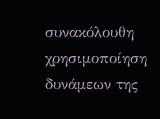συνακόλουθη χρησιμοποίηση δυνάμεων της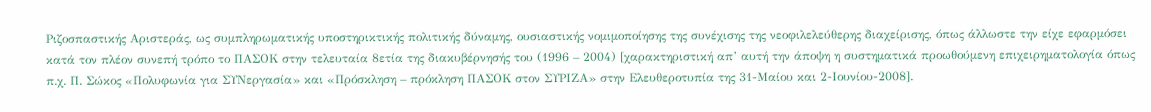Ριζοσπαστικής Αριστεράς, ως συμπληρωματικής υποστηρικτικής πολιτικής δύναμης, ουσιαστικής νομιμοποίησης της συνέχισης της νεοφιλελεύθερης διαχείρισης, όπως άλλωστε την είχε εφαρμόσει κατά τον πλέον συνεπή τρόπο το ΠΑΣΟΚ στην τελευταία 8ετία της διακυβέρνησής του (1996 – 2004) [χαρακτηριστική απ’ αυτή την άποψη η συστηματικά προωθούμενη επιχειρηματολογία όπως π.χ. Π. Σώκος «Πολυφωνία για ΣΥΝεργασία» και «Πρόσκληση – πρόκληση ΠΑΣΟΚ στον ΣΥΡΙΖΑ» στην Ελευθεροτυπία της 31-Μαίου και 2-Ιουνίου-2008].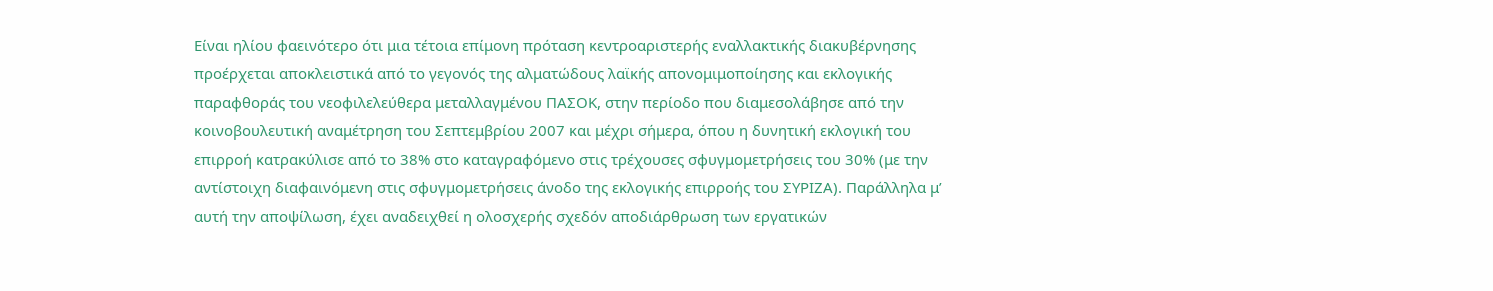Είναι ηλίου φαεινότερο ότι μια τέτοια επίμονη πρόταση κεντροαριστερής εναλλακτικής διακυβέρνησης προέρχεται αποκλειστικά από το γεγονός της αλματώδους λαϊκής απονομιμοποίησης και εκλογικής παραφθοράς του νεοφιλελεύθερα μεταλλαγμένου ΠΑΣΟΚ, στην περίοδο που διαμεσολάβησε από την κοινοβουλευτική αναμέτρηση του Σεπτεμβρίου 2007 και μέχρι σήμερα, όπου η δυνητική εκλογική του επιρροή κατρακύλισε από το 38% στο καταγραφόμενο στις τρέχουσες σφυγμομετρήσεις του 30% (με την αντίστοιχη διαφαινόμενη στις σφυγμομετρήσεις άνοδο της εκλογικής επιρροής του ΣΥΡΙΖΑ). Παράλληλα μ’ αυτή την αποψίλωση, έχει αναδειχθεί η ολοσχερής σχεδόν αποδιάρθρωση των εργατικών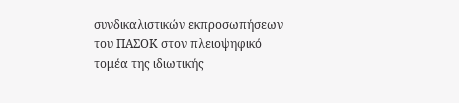συνδικαλιστικών εκπροσωπήσεων του ΠΑΣΟΚ στον πλειοψηφικό τομέα της ιδιωτικής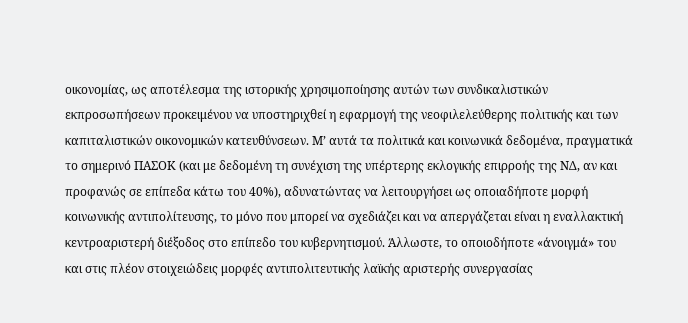οικονομίας, ως αποτέλεσμα της ιστορικής χρησιμοποίησης αυτών των συνδικαλιστικών εκπροσωπήσεων προκειμένου να υποστηριχθεί η εφαρμογή της νεοφιλελεύθερης πολιτικής και των καπιταλιστικών οικονομικών κατευθύνσεων. Μ’ αυτά τα πολιτικά και κοινωνικά δεδομένα, πραγματικά το σημερινό ΠΑΣΟΚ (και με δεδομένη τη συνέχιση της υπέρτερης εκλογικής επιρροής της ΝΔ, αν και προφανώς σε επίπεδα κάτω του 40%), αδυνατώντας να λειτουργήσει ως οποιαδήποτε μορφή κοινωνικής αντιπολίτευσης, το μόνο που μπορεί να σχεδιάζει και να απεργάζεται είναι η εναλλακτική κεντροαριστερή διέξοδος στο επίπεδο του κυβερνητισμού. Άλλωστε, το οποιοδήποτε «άνοιγμά» του και στις πλέον στοιχειώδεις μορφές αντιπολιτευτικής λαϊκής αριστερής συνεργασίας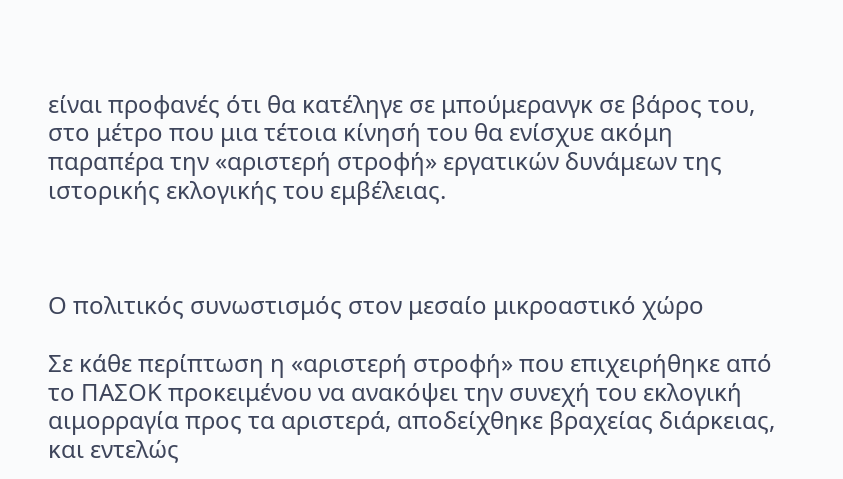είναι προφανές ότι θα κατέληγε σε μπούμερανγκ σε βάρος του, στο μέτρο που μια τέτοια κίνησή του θα ενίσχυε ακόμη παραπέρα την «αριστερή στροφή» εργατικών δυνάμεων της ιστορικής εκλογικής του εμβέλειας.



Ο πολιτικός συνωστισμός στον μεσαίο μικροαστικό χώρο

Σε κάθε περίπτωση η «αριστερή στροφή» που επιχειρήθηκε από το ΠΑΣΟΚ προκειμένου να ανακόψει την συνεχή του εκλογική αιμορραγία προς τα αριστερά, αποδείχθηκε βραχείας διάρκειας, και εντελώς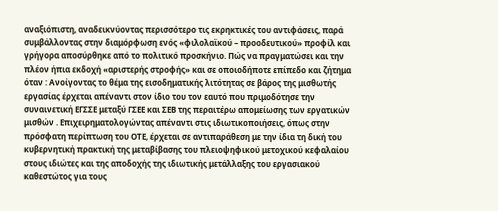αναξιόπιστη, αναδεικνύοντας περισσότερο τις εκρηκτικές του αντιφάσεις, παρά συμβάλλοντας στην διαμόρφωση ενός «φιλολαϊκού – προοδευτικού» προφίλ και γρήγορα αποσύρθηκε από το πολιτικό προσκήνιο. Πώς να πραγματώσει και την πλέον ήπια εκδοχή «αριστερής στροφής» και σε οποιοδήποτε επίπεδο και ζήτημα όταν : Ανοίγοντας το θέμα της εισοδηματικής λιτότητας σε βάρος της μισθωτής εργασίας έρχεται απέναντι στον ίδιο του τον εαυτό που πριμοδότησε την συναινετική ΕΓΣΣΕ μεταξύ ΓΣΕΕ και ΣΕΒ της περαιτέρω απομείωσης των εργατικών μισθών . Επιχειρηματολογώντας απέναντι στις ιδιωτικοποιήσεις, όπως στην πρόσφατη περίπτωση του ΟΤΕ, έρχεται σε αντιπαράθεση με την ίδια τη δική του κυβερνητική πρακτική της μεταβίβασης του πλειοψηφικού μετοχικού κεφαλαίου στους ιδιώτες και της αποδοχής της ιδιωτικής μετάλλαξης του εργασιακού καθεστώτος για τους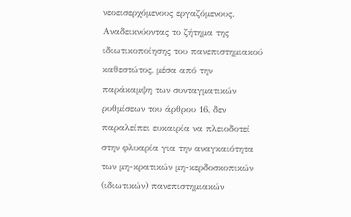νεοεισερχόμενους εργαζόμενους. Αναδεικνύοντας το ζήτημα της ιδιωτικοποίησης του πανεπιστημιακού καθεστώτος, μέσα από την παράκαμψη των συνταγματικών ρυθμίσεων του άρθρου 16, δεν παραλείπει ευκαιρία να πλειοδοτεί στην φλυαρία για την αναγκαιότητα των μη-κρατικών μη-κερδοσκοπικών (ιδιωτικών) πανεπιστημιακών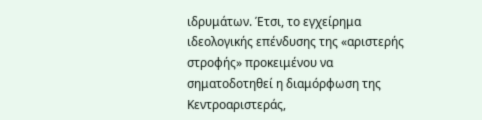ιδρυμάτων. Έτσι, το εγχείρημα ιδεολογικής επένδυσης της «αριστερής στροφής» προκειμένου να σηματοδοτηθεί η διαμόρφωση της Κεντροαριστεράς,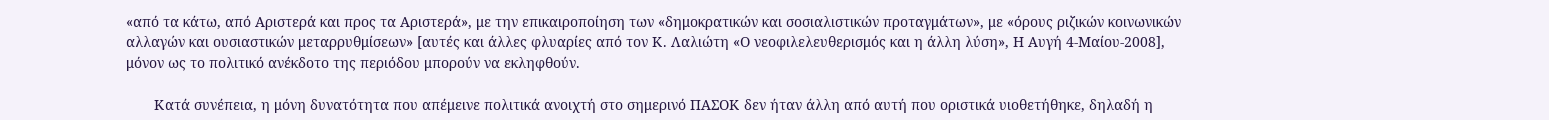«από τα κάτω, από Αριστερά και προς τα Αριστερά», με την επικαιροποίηση των «δημοκρατικών και σοσιαλιστικών προταγμάτων», με «όρους ριζικών κοινωνικών αλλαγών και ουσιαστικών μεταρρυθμίσεων» [αυτές και άλλες φλυαρίες από τον Κ. Λαλιώτη «Ο νεοφιλελευθερισμός και η άλλη λύση», Η Αυγή 4-Μαίου-2008],  μόνον ως το πολιτικό ανέκδοτο της περιόδου μπορούν να εκληφθούν.

       Κατά συνέπεια, η μόνη δυνατότητα που απέμεινε πολιτικά ανοιχτή στο σημερινό ΠΑΣΟΚ δεν ήταν άλλη από αυτή που οριστικά υιοθετήθηκε, δηλαδή η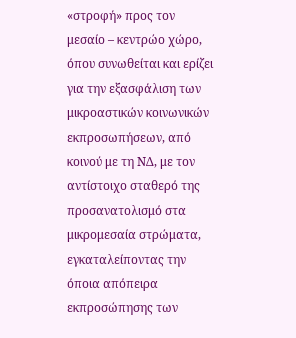«στροφή» προς τον μεσαίο – κεντρώο χώρο, όπου συνωθείται και ερίζει για την εξασφάλιση των μικροαστικών κοινωνικών εκπροσωπήσεων, από κοινού με τη ΝΔ, με τον αντίστοιχο σταθερό της προσανατολισμό στα μικρομεσαία στρώματα, εγκαταλείποντας την όποια απόπειρα εκπροσώπησης των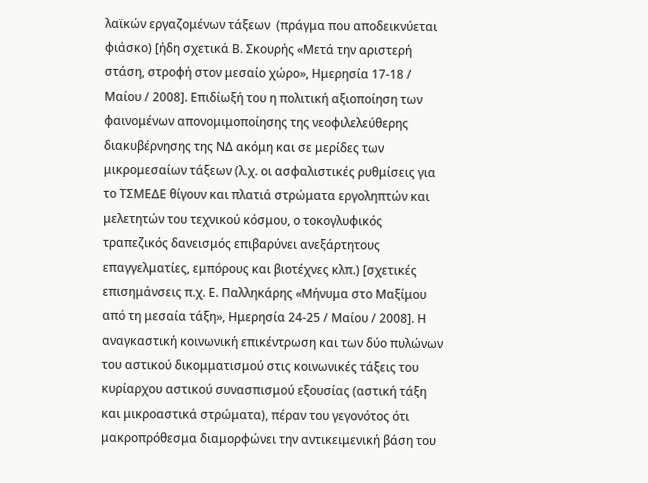λαϊκών εργαζομένων τάξεων  (πράγμα που αποδεικνύεται φιάσκο) [ήδη σχετικά Β. Σκουρής «Μετά την αριστερή στάση, στροφή στον μεσαίο χώρο», Ημερησία 17-18 / Μαίου / 2008]. Επιδίωξή του η πολιτική αξιοποίηση των φαινομένων απονομιμοποίησης της νεοφιλελεύθερης διακυβέρνησης της ΝΔ ακόμη και σε μερίδες των μικρομεσαίων τάξεων (λ.χ. οι ασφαλιστικές ρυθμίσεις για το ΤΣΜΕΔΕ θίγουν και πλατιά στρώματα εργοληπτών και μελετητών του τεχνικού κόσμου, ο τοκογλυφικός τραπεζικός δανεισμός επιβαρύνει ανεξάρτητους επαγγελματίες, εμπόρους και βιοτέχνες κλπ.) [σχετικές επισημάνσεις π.χ. Ε. Παλληκάρης «Μήνυμα στο Μαξίμου από τη μεσαία τάξη», Ημερησία 24-25 / Μαίου / 2008]. Η αναγκαστική κοινωνική επικέντρωση και των δύο πυλώνων του αστικού δικομματισμού στις κοινωνικές τάξεις του κυρίαρχου αστικού συνασπισμού εξουσίας (αστική τάξη και μικροαστικά στρώματα), πέραν του γεγονότος ότι μακροπρόθεσμα διαμορφώνει την αντικειμενική βάση του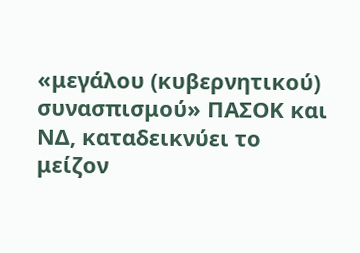«μεγάλου (κυβερνητικού) συνασπισμού» ΠΑΣΟΚ και ΝΔ, καταδεικνύει το μείζον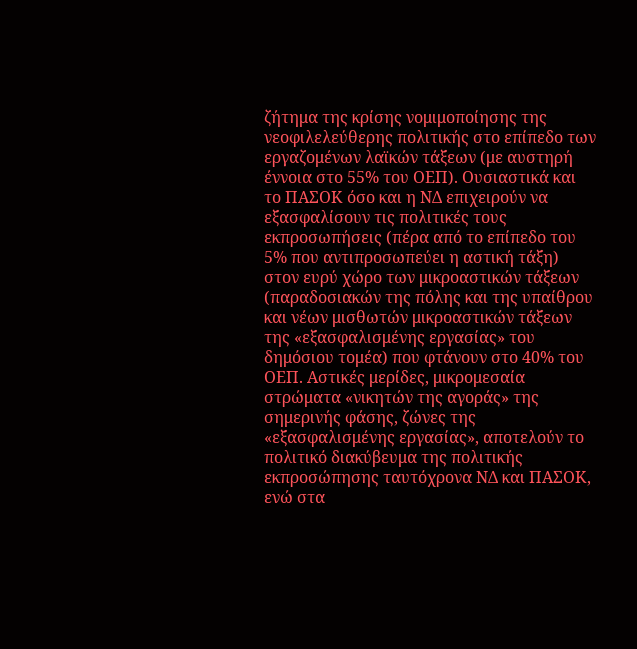ζήτημα της κρίσης νομιμοποίησης της νεοφιλελεύθερης πολιτικής στο επίπεδο των εργαζομένων λαϊκών τάξεων (με αυστηρή έννοια στο 55% του ΟΕΠ). Ουσιαστικά και το ΠΑΣΟΚ όσο και η ΝΔ επιχειρούν να εξασφαλίσουν τις πολιτικές τους εκπροσωπήσεις (πέρα από το επίπεδο του 5% που αντιπροσωπεύει η αστική τάξη) στον ευρύ χώρο των μικροαστικών τάξεων (παραδοσιακών της πόλης και της υπαίθρου και νέων μισθωτών μικροαστικών τάξεων της «εξασφαλισμένης εργασίας» του δημόσιου τομέα) που φτάνουν στο 40% του ΟΕΠ. Αστικές μερίδες, μικρομεσαία στρώματα «νικητών της αγοράς» της σημερινής φάσης, ζώνες της «εξασφαλισμένης εργασίας», αποτελούν το πολιτικό διακύβευμα της πολιτικής εκπροσώπησης ταυτόχρονα ΝΔ και ΠΑΣΟΚ, ενώ στα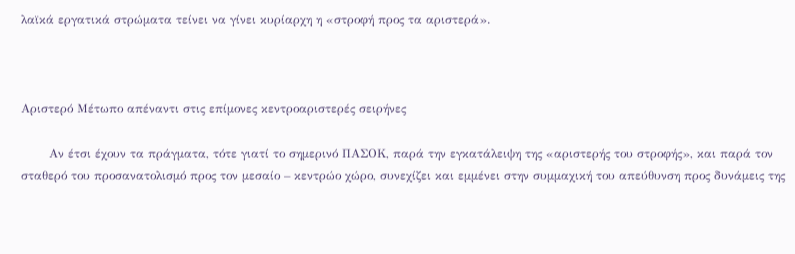λαϊκά εργατικά στρώματα τείνει να γίνει κυρίαρχη η «στροφή προς τα αριστερά».



Αριστερό Μέτωπο απέναντι στις επίμονες κεντροαριστερές σειρήνες

       Αν έτσι έχουν τα πράγματα, τότε γιατί το σημερινό ΠΑΣΟΚ, παρά την εγκατάλειψη της «αριστερής του στροφής», και παρά τον σταθερό του προσανατολισμό προς τον μεσαίο – κεντρώο χώρο, συνεχίζει και εμμένει στην συμμαχική του απεύθυνση προς δυνάμεις της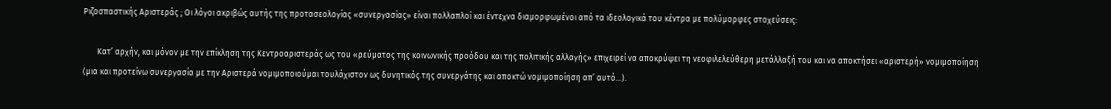Ριζοσπαστικής Αριστεράς ; Οι λόγοι ακριβώς αυτής της προτασεολογίας «συνεργασίας» είναι πολλαπλοί και έντεχνα διαμορφωμένοι από τα ιδεολογικά του κέντρα με πολύμορφες στοχεύσεις:

       Κατ’ αρχήν, και μόνον με την επίκληση της Κεντροαριστεράς ως του «ρεύματος της κοινωνικής προόδου και της πολιτικής αλλαγής» επιχειρεί να αποκρύψει τη νεοφιλελεύθερη μετάλλαξή του και να αποκτήσει «αριστερή» νομιμοποίηση (μια και προτείνω συνεργασία με την Αριστερά νομιμοποιούμαι τουλάχιστον ως δυνητικός της συνεργάτης και αποκτώ νομιμοποίηση απ’ αυτό…).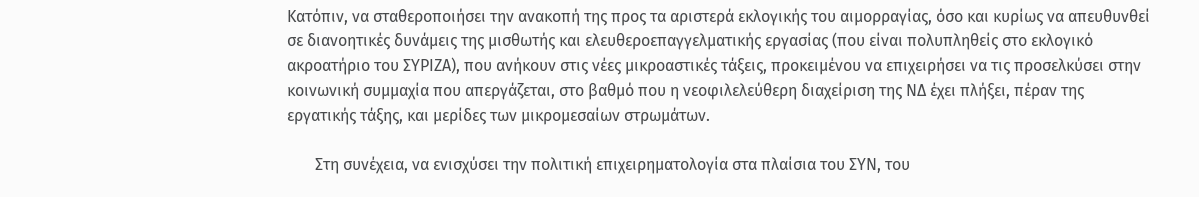Κατόπιν, να σταθεροποιήσει την ανακοπή της προς τα αριστερά εκλογικής του αιμορραγίας, όσο και κυρίως να απευθυνθεί σε διανοητικές δυνάμεις της μισθωτής και ελευθεροεπαγγελματικής εργασίας (που είναι πολυπληθείς στο εκλογικό ακροατήριο του ΣΥΡΙΖΑ), που ανήκουν στις νέες μικροαστικές τάξεις, προκειμένου να επιχειρήσει να τις προσελκύσει στην κοινωνική συμμαχία που απεργάζεται, στο βαθμό που η νεοφιλελεύθερη διαχείριση της ΝΔ έχει πλήξει, πέραν της εργατικής τάξης, και μερίδες των μικρομεσαίων στρωμάτων.

       Στη συνέχεια, να ενισχύσει την πολιτική επιχειρηματολογία στα πλαίσια του ΣΥΝ, του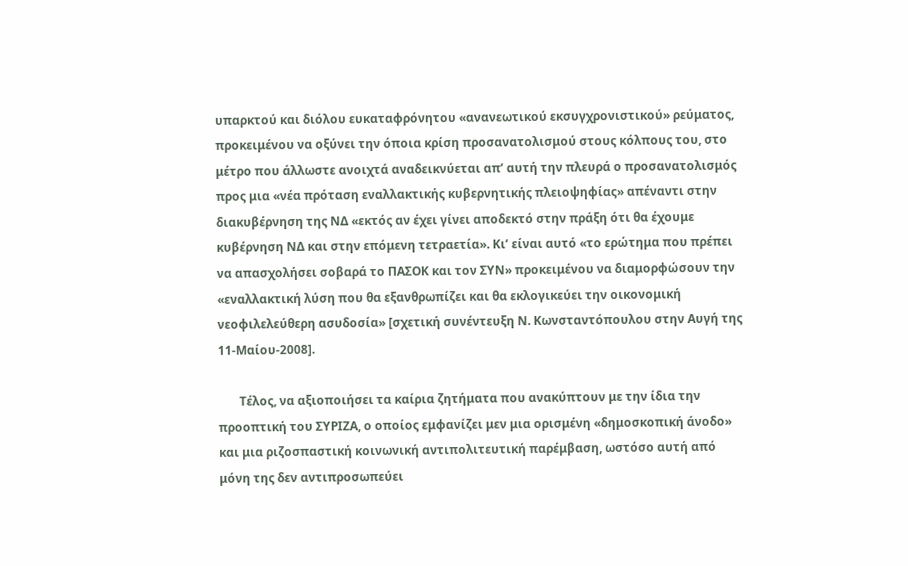υπαρκτού και διόλου ευκαταφρόνητου «ανανεωτικού εκσυγχρονιστικού» ρεύματος, προκειμένου να οξύνει την όποια κρίση προσανατολισμού στους κόλπους του, στο μέτρο που άλλωστε ανοιχτά αναδεικνύεται απ’ αυτή την πλευρά ο προσανατολισμός προς μια «νέα πρόταση εναλλακτικής κυβερνητικής πλειοψηφίας» απέναντι στην διακυβέρνηση της ΝΔ «εκτός αν έχει γίνει αποδεκτό στην πράξη ότι θα έχουμε κυβέρνηση ΝΔ και στην επόμενη τετραετία». Κι’ είναι αυτό «το ερώτημα που πρέπει να απασχολήσει σοβαρά το ΠΑΣΟΚ και τον ΣΥΝ» προκειμένου να διαμορφώσουν την «εναλλακτική λύση που θα εξανθρωπίζει και θα εκλογικεύει την οικονομική νεοφιλελεύθερη ασυδοσία» [σχετική συνέντευξη Ν. Κωνσταντόπουλου στην Αυγή της 11-Μαίου-2008].

       Τέλος, να αξιοποιήσει τα καίρια ζητήματα που ανακύπτουν με την ίδια την προοπτική του ΣΥΡΙΖΑ, ο οποίος εμφανίζει μεν μια ορισμένη «δημοσκοπική άνοδο» και μια ριζοσπαστική κοινωνική αντιπολιτευτική παρέμβαση, ωστόσο αυτή από μόνη της δεν αντιπροσωπεύει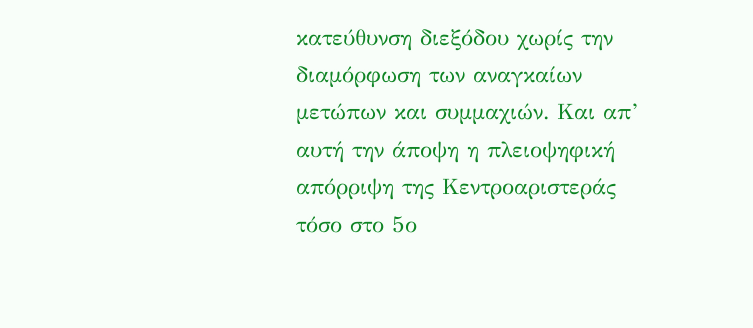κατεύθυνση διεξόδου χωρίς την διαμόρφωση των αναγκαίων μετώπων και συμμαχιών. Και απ’ αυτή την άποψη η πλειοψηφική απόρριψη της Κεντροαριστεράς τόσο στο 5ο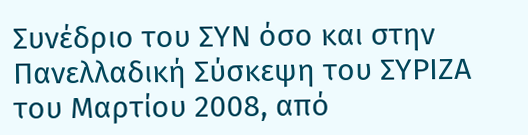Συνέδριο του ΣΥΝ όσο και στην Πανελλαδική Σύσκεψη του ΣΥΡΙΖΑ του Μαρτίου 2008, από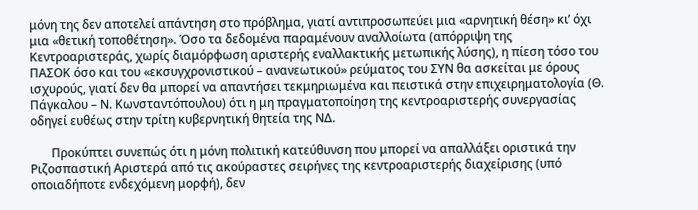μόνη της δεν αποτελεί απάντηση στο πρόβλημα, γιατί αντιπροσωπεύει μια «αρνητική θέση» κι’ όχι μια «θετική τοποθέτηση». Όσο τα δεδομένα παραμένουν αναλλοίωτα (απόρριψη της Κεντροαριστεράς, χωρίς διαμόρφωση αριστερής εναλλακτικής μετωπικής λύσης), η πίεση τόσο του ΠΑΣΟΚ όσο και του «εκσυγχρονιστικού – ανανεωτικού» ρεύματος του ΣΥΝ θα ασκείται με όρους ισχυρούς, γιατί δεν θα μπορεί να απαντήσει τεκμηριωμένα και πειστικά στην επιχειρηματολογία (Θ. Πάγκαλου – Ν. Κωνσταντόπουλου) ότι η μη πραγματοποίηση της κεντροαριστερής συνεργασίας οδηγεί ευθέως στην τρίτη κυβερνητική θητεία της ΝΔ.

       Προκύπτει συνεπώς ότι η μόνη πολιτική κατεύθυνση που μπορεί να απαλλάξει οριστικά την Ριζοσπαστική Αριστερά από τις ακούραστες σειρήνες της κεντροαριστερής διαχείρισης (υπό οποιαδήποτε ενδεχόμενη μορφή), δεν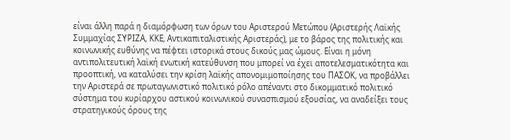είναι άλλη παρά η διαμόρφωση των όρων του Αριστερού Μετώπου (Αριστερής Λαϊκής Συμμαχίας ΣΥΡΙΖΑ, ΚΚΕ, Αντικαπιταλιστικής Αριστεράς), με το βάρος της πολιτικής και κοινωνικής ευθύνης να πέφτει ιστορικά στους δικούς μας ώμους. Είναι η μόνη αντιπολιτευτική λαϊκή ενωτική κατεύθυνση που μπορεί να έχει αποτελεσματικότητα και προοπτική, να καταλύσει την κρίση λαϊκής απονομιμοποίησης του ΠΑΣΟΚ, να προβάλλει την Αριστερά σε πρωταγωνιστικό πολιτικό ρόλο απέναντι στο δικομματικό πολιτικό σύστημα του κυρίαρχου αστικού κοινωνικού συνασπισμού εξουσίας, να αναδείξει τους στρατηγικούς όρους της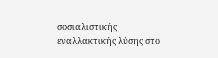σοσιαλιστικής εναλλακτικής λύσης στο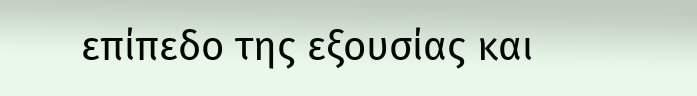επίπεδο της εξουσίας και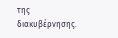της διακυβέρνησης.